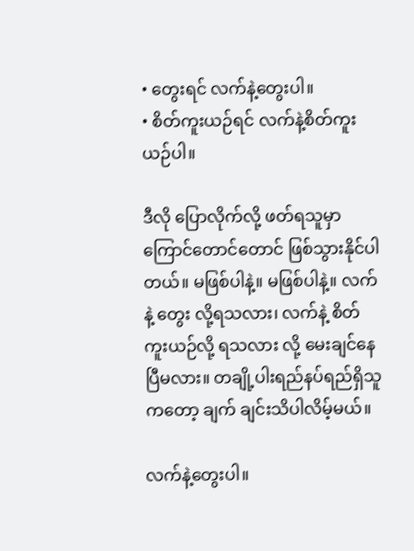• တွေးရင် လက်နဲ့တွေးပါ။
• စိတ်ကူးယဉ်ရင် လက်နဲ့စိတ်ကူးယဉ်ပါ။

ဒီလို ပြောလိုက်လို့ ဖတ်ရသူမှာ ကြောင်တောင်တောင် ဖြစ်သွားနိုင်ပါတယ်။ မဖြစ်ပါနဲ့။ မဖြစ်ပါနဲ့။ လက်နဲ့ တွေး လို့ရသလား၊ လက်နဲ့ စိတ်ကူးယဉ်လို့ ရသလား လို့ မေးချင်နေပြီမလား။ တချို့ပါးရည်နပ်ရည်ရှိသူကတော့ ချက် ချင်းသိပါလိမ့်မယ်။

လက်နဲ့တွေးပါ။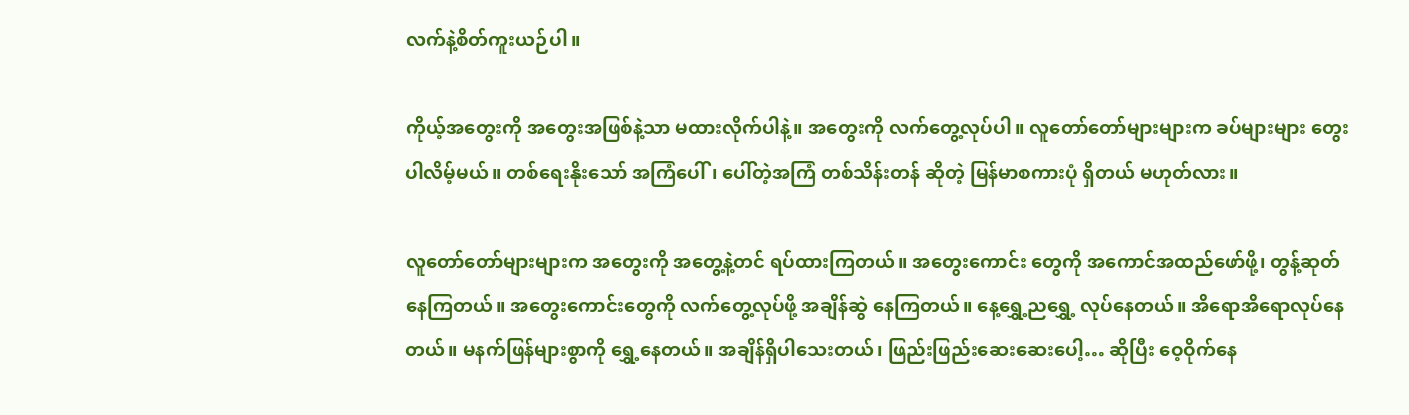လက်နဲ့စိတ်ကူးယဉ်ပါ။

ကိုယ့်အတွေးကို အတွေးအဖြစ်နဲ့သာ မထားလိုက်ပါနဲ့။ အတွေးကို လက်တွေ့လုပ်ပါ။ လူတော်တော်များများက ခပ်များများ တွေးပါလိမ့်မယ်။ တစ်ရေးနိုးသော် အကြံပေါ်၊ ပေါ်တဲ့အကြံ တစ်သိန်းတန် ဆိုတဲ့ မြန်မာစကားပုံ ရှိတယ် မဟုတ်လား။

လူတော်တော်များများက အတွေးကို အတွေ့နဲ့တင် ရပ်ထားကြတယ်။ အတွေးကောင်း တွေကို အကောင်အထည်ဖော်ဖို့၊ တွန့်ဆုတ်နေကြတယ်။ အတွေးကောင်းတွေကို လက်တွေ့လုပ်ဖို့ အချိန်ဆွဲ နေကြတယ်။ နေ့ရွှေ့ညရွှေ့ လုပ်နေတယ်။ အိရောအိရောလုပ်နေတယ်။ မနက်ဖြန်များစွာကို ရွှေ့နေတယ်။ အချိန်ရှိပါသေးတယ်၊ ဖြည်းဖြည်းဆေးဆေးပေါ့… ဆိုပြီး ဝေ့ဝိုက်နေ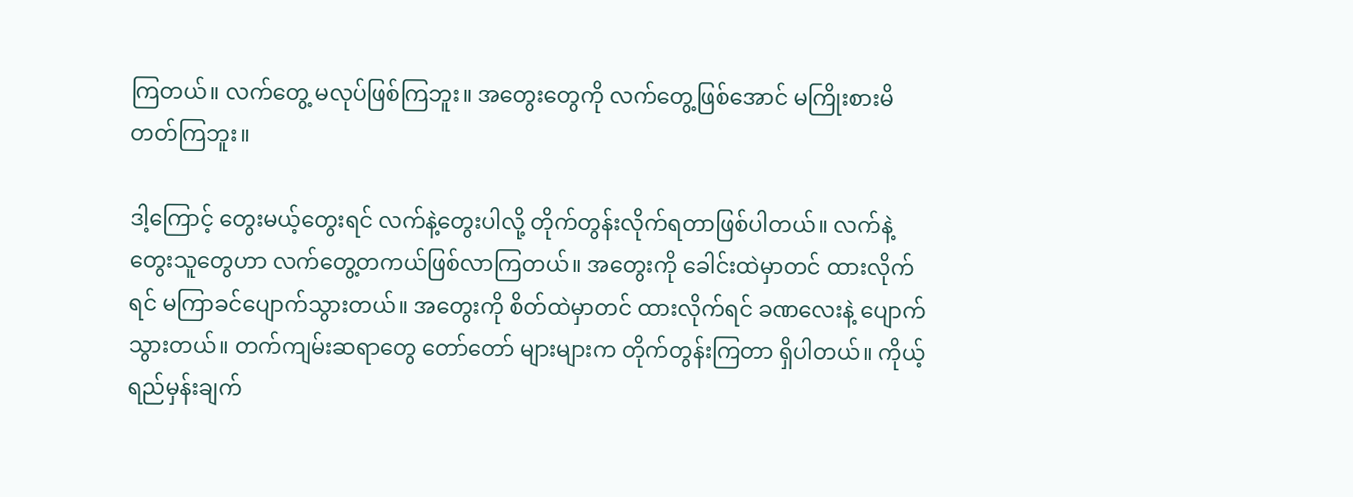ကြတယ်။ လက်တွေ့ မလုပ်ဖြစ်ကြဘူး။ အတွေးတွေကို လက်တွေ့ဖြစ်အောင် မကြိုးစားမိတတ်ကြဘူး။

ဒါ့ကြောင့် တွေးမယ့်တွေးရင် လက်နဲ့တွေးပါလို့ တိုက်တွန်းလိုက်ရတာဖြစ်ပါတယ်။ လက်နဲ့တွေးသူတွေဟာ လက်တွေ့တကယ်ဖြစ်လာကြတယ်။ အတွေးကို ခေါင်းထဲမှာတင် ထားလိုက်ရင် မကြာခင်ပျောက်သွားတယ်။ အတွေးကို စိတ်ထဲမှာတင် ထားလိုက်ရင် ခဏလေးနဲ့ ပျောက်သွားတယ်။ တက်ကျမ်းဆရာတွေ တော်တော် များများက တိုက်တွန်းကြတာ ရှိပါတယ်။ ကိုယ့်ရည်မှန်းချက်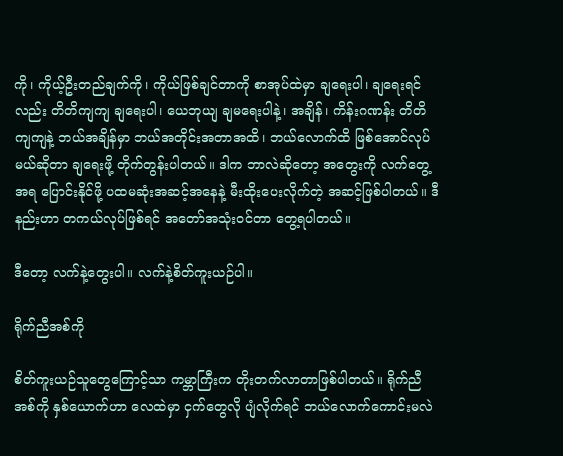ကို၊ ကိုယ့်ဦးတည်ချက်ကို၊ ကိုယ်ဖြစ်ချင်တာကို စာအုပ်ထဲမှာ ချရေးပါ၊ ချရေးရင်လည်း တိတိကျကျ ချရေးပါ၊ ယေဘုယျ ချမရေးပါနဲ့၊ အချိန်၊ ကိန်းဂဏန်း တိတိကျကျနဲ့ ဘယ်အချိန်မှာ ဘယ်အတိုင်းအတာအထိ၊ ဘယ်လောက်ထိ ဖြစ်အောင်လုပ်မယ်ဆိုတာ ချရေးဖို့ တိုက်တွန်းပါတယ်။ ဒါက ဘာလဲဆိုတော့ အတွေးကို လက်တွေ့အရ ပြောင်းနိုင်ဖို့ ပထမဆုံးအဆင့်အနေနဲ့ မီးထိုးပေးလိုက်တဲ့ အဆင့်ဖြစ်ပါတယ်။ ဒီနည်းဟာ တကယ်လုပ်ဖြစ်ရင် အတော်အသုံးဝင်တာ တွေ့ရပါတယ်။

ဒီတော့ လက်နဲ့တွေးပါ။ လက်နဲ့စိတ်ကူးယဉ်ပါ။

ရိုက်ညီအစ်ကို

စိတ်ကူးယဉ်သူတွေကြောင့်သာ ကမ္ဘာကြီးက တိုးတက်လာတာဖြစ်ပါတယ်။ ရိုက်ညီအစ်ကို နှစ်ယောက်ဟာ လေထဲမှာ ငှက်တွေလို ပျံလိုက်ရင် ဘယ်လောက်ကောင်းမလဲ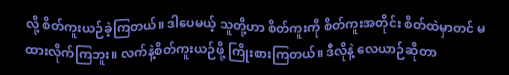လို့ စိတ်ကူးယဉ်ခဲ့ကြတယ်။ ဒါပေမယ့် သူတို့ဟာ စိတ်ကူးကို စိတ်ကူးအတိုင်း စိတ်ထဲမှာတင် မထားလိုက်ကြဘူး။ လက်နဲ့စိတ်ကူးယဉ်ဖို့ ကြိုးစားကြတယ်။ ဒီလိုနဲ့ လေယာဉ်ဆိုတာ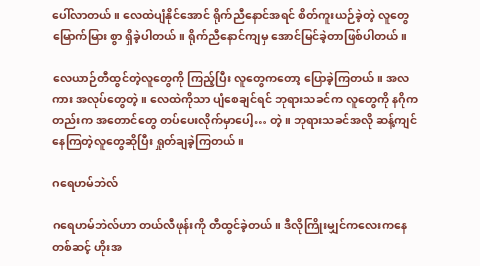ပေါ်လာတယ်။ လေထဲပျံနိုင်အောင် ရိုက်ညီနောင်အရင် စိတ်ကူးယဉ်ခဲ့တဲ့ လူတွေ မြောက်မြား စွာ ရှိခဲ့ပါတယ်။ ရိုက်ညီနောင်ကျမှ အောင်မြင်ခဲ့တာဖြစ်ပါတယ်။

လေယာဉ်တီထွင်တဲ့လူတွေကို ကြည့်ပြီး လူတွေကတော့ ပြောခဲ့ကြတယ်။ အလကား အလုပ်တွေတဲ့။ လေထဲကိုသာ ပျံစေချင်ရင် ဘုရားသခင်က လူတွေကို နဂိုကတည်းက အတောင်တွေ တပ်ပေးလိုက်မှာပေါ့… တဲ့။ ဘုရားသခင်အလို ဆန့်ကျင်နေကြတဲ့လူတွေဆိုပြီး ရှုတ်ချခဲ့ကြတယ်။

ဂရေဟမ်ဘဲလ်

ဂရေဟမ်ဘဲလ်ဟာ တယ်လီဖုန်းကို တီထွင်ခဲ့တယ်။ ဒီလိုကြိုးမျှင်ကလေးကနေ တစ်ဆင့် ဟိုးအ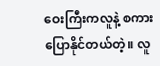ဝေးကြီးကလူနဲ့ စကားပြောနိုင်တယ်တဲ့။ လူ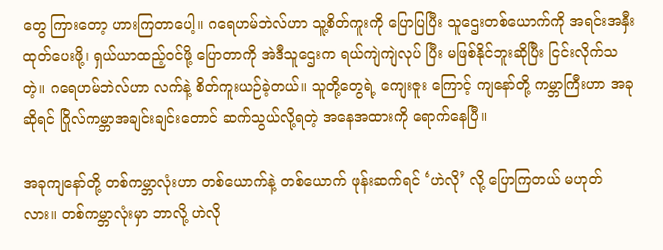တွေ ကြားတော့ ဟားကြတာပေါ့။ ဂရေဟမ်ဘဲလ်ဟာ သူ့စိတ်ကူးကို ပြောပြပြီး သူဌေးတစ်ယောက်ကို အရင်းအနှီးထုတ်ပေးဖို့၊ ရှယ်ယာထည့်ဝင်ဖို့ ပြောတာကို အဲဒီသူဌေးက ရယ်ကျဲကျဲလုပ် ပြီး မဖြစ်နိုင်ဘူးဆိုပြီး ငြင်းလိုက်သတဲ့။ ဂရေဟမ်ဘဲလ်ဟာ လက်နဲ့ စိတ်ကူးယဉ်ခဲ့တယ်။ သူတို့တွေရဲ့ ကျေးဇူး ကြောင့် ကျနော်တို့ ကမ္ဘာကြီးဟာ အခုဆိုရင် ဂြိုလ်ကမ္ဘာအချင်းချင်းတောင် ဆက်သွယ်လို့ရတဲ့ အနေအထားကို ရောက်နေပြီ။

အခုကျနော်တို့ တစ်ကမ္ဘာလုံးဟာ တစ်ယောက်နဲ့ တစ်ယောက် ဖုန်းဆက်ရင် ‘ဟဲလို’ လို့ ပြောကြတယ် မဟုတ် လား။ တစ်ကမ္ဘာလုံးမှာ ဘာလို့ ဟဲလို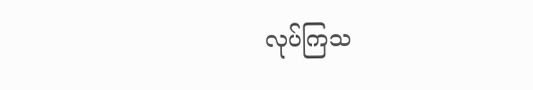လုပ်ကြသ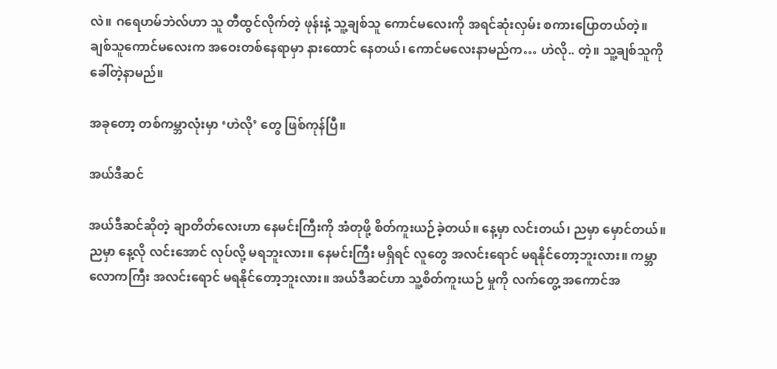လဲ။ ဂရေဟမ်ဘဲလ်ဟာ သူ တီထွင်လိုက်တဲ့ ဖုန်းနဲ့ သူ့ချစ်သူ ကောင်မလေးကို အရင်ဆုံးလှမ်း စကားပြောတယ်တဲ့။ ချစ်သူကောင်မလေးက အဝေးတစ်နေရာမှာ နားထောင် နေတယ်၊ ကောင်မလေးနာမည်က… ဟဲလို.. တဲ့။ သူ့ချစ်သူကို ခေါ်တဲ့နာမည်။

အခုတော့ တစ်ကမ္ဘာလုံးမှာ ‘ဟဲလို’ တွေ ဖြစ်ကုန်ပြီ။

အယ်ဒီဆင်

အယ်ဒီဆင်ဆိုတဲ့ ချာတိတ်လေးဟာ နေမင်းကြီးကို အံတုဖို့ စိတ်ကူးယဉ်ခဲ့တယ်။ နေ့မှာ လင်းတယ်၊ ညမှာ မှောင်တယ်။ ညမှာ နေ့လို လင်းအောင် လုပ်လို့ မရဘူးလား။ နေမင်းကြီး မရှိရင် လူတွေ အလင်းရောင် မရနိုင်တော့ဘူးလား။ ကမ္ဘာလောကကြီး အလင်းရောင် မရနိုင်တော့ဘူးလား။ အယ်ဒီဆင်ဟာ သူ့စိတ်ကူးယဉ် မှုကို လက်တွေ့ အကောင်အ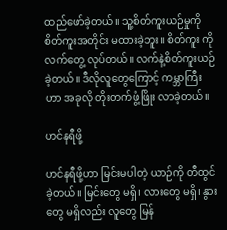ထည်ဖော်ခဲ့တယ်။ သူ့စိတ်ကူးယဉ်မှုကို စိတ်ကူးအတိုင်း မထားခဲ့ဘူး။ စိတ်ကူး ကို လက်တွေ့ လုပ်တယ်။ လက်နဲ့စိတ်ကူးယဉ်ခဲ့တယ်။ ဒီလိုလူတွေကြောင့် ကမ္ဘာကြီးဟာ အခုလို တိုးတက်ဖွံ့ဖြိုး လာခဲ့တယ်။

ဟင်နရီဖို့

ဟင်နရီဖို့ဟာ မြင်းမပါတဲ့ ယာဉ်ကို တီထွင်ခဲ့တယ်။ မြင်းတွေ မရှိ၊ လားတွေ မရှိ၊ နွားတွေ မရှိလည်း လူတွေ မြန်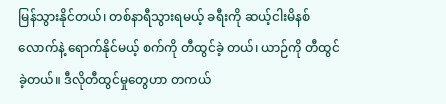မြန်သွားနိုင်တယ်၊ တစ်နာရီသွားရမယ့် ခရီးကို ဆယ့်ငါးမိနစ်လောက်နဲ့ ရောက်နိုင်မယ့် စက်ကို တီထွင်ခဲ့ တယ်၊ ယာဉ်ကို တီထွင်ခဲ့တယ်။ ဒီလိုတီထွင်မှုတွေဟာ တကယ်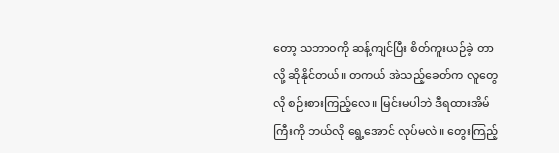တော့ သဘာဝကို ဆန့်ကျင်ပြီး စိတ်ကူးယဉ်ခဲ့ တာလို့ ဆိုနိုင်တယ်။ တကယ် အဲသည့်ခေတ်က လူတွေလို စဉ်းစားကြည့်လေ။ မြင်းမပါဘဲ ဒီရထားအိမ်ကြီးကို ဘယ်လို ရွေ့အောင် လုပ်မလဲ။ တွေးကြည့်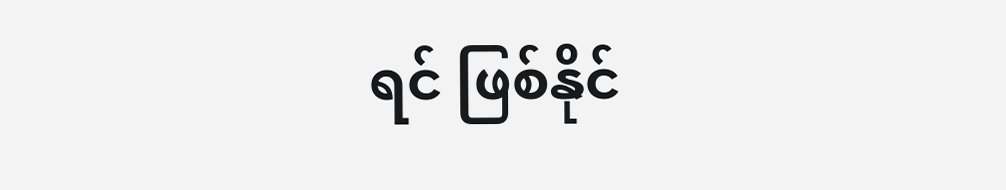ရင် ဖြစ်နိုင်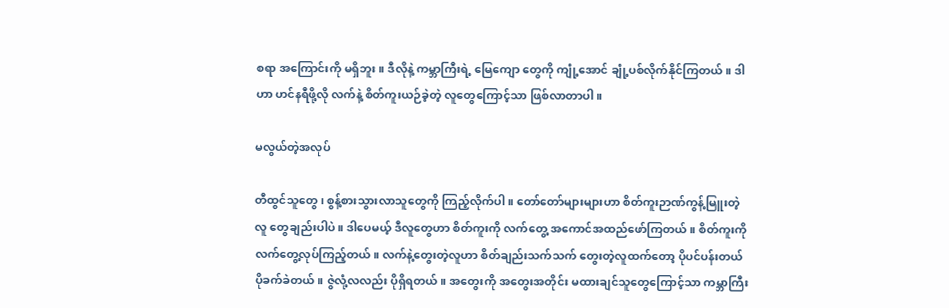စရာ အကြောင်းကို မရှိဘူး။ ဒီလိုနဲ့ ကမ္ဘာကြီးရဲ့ မြေကျော တွေကို ကျုံ့အောင် ချုံ့ပစ်လိုက်နိုင်ကြတယ်။ ဒါဟာ ဟင်နရီဖို့လို လက်နဲ့ စိတ်ကူးယဉ်ခဲ့တဲ့ လူတွေကြောင့်သာ ဖြစ်လာတာပါ။

မလွယ်တဲ့အလုပ်

တီထွင်သူတွေ၊ စွန့်စားသွားလာသူတွေကို ကြည့်လိုက်ပါ။ တော်တော်များများဟာ စိတ်ကူးဉာဏ်ကွန့်မြူးတဲ့ လူ တွေချည်းပါပဲ။ ဒါပေမယ့် ဒီလူတွေဟာ စိတ်ကူးကို လက်တွေ့ အကောင်အထည်ဖော်ကြတယ်။ စိတ်ကူးကို လက်တွေ့လုပ်ကြည့်တယ်။ လက်နဲ့တွေးတဲ့လူဟာ စိတ်ချည်းသက်သက် တွေးတဲ့လူထက်တော့ ပိုပင်ပန်းတယ် ပိုခက်ခဲတယ်။ ဇွဲလုံ့လလည်း ပိုရှိရတယ်။ အတွေးကို အတွေးအတိုင်း မထားချင်သူတွေကြောင့်သာ ကမ္ဘာကြီး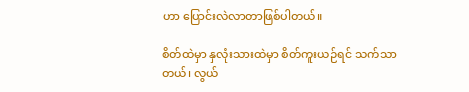ဟာ ပြောင်းလဲလာတာဖြစ်ပါတယ်။

စိတ်ထဲမှာ နှလုံးသားထဲမှာ စိတ်ကူးယဉ်ရင် သက်သာတယ်၊ လွယ်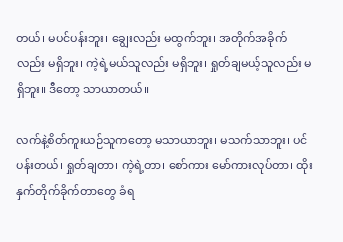တယ်၊ မပင်ပန်းဘူး၊ ချွေးလည်း မထွက်ဘူး၊ အတိုက်အခိုက်လည်း မရှိဘူး၊ ကဲ့ရဲ့မယ်သူလည်း မရှိဘူး၊ ရှုတ်ချမယ့်သူလည်း မရှိဘူး။ ဒီတော့ သာယာတယ်။

လက်နဲ့စိတ်ကူးယဉ်သူကတော့ မသာယာဘူး၊ မသက်သာဘူး၊ ပင်ပန်းတယ်၊ ရှုတ်ချတာ၊ ကဲ့ရဲ့တာ၊ စော်ကား မော်ကားလုပ်တာ၊ ထိုးနှက်တိုက်ခိုက်တာတွေ ခံရ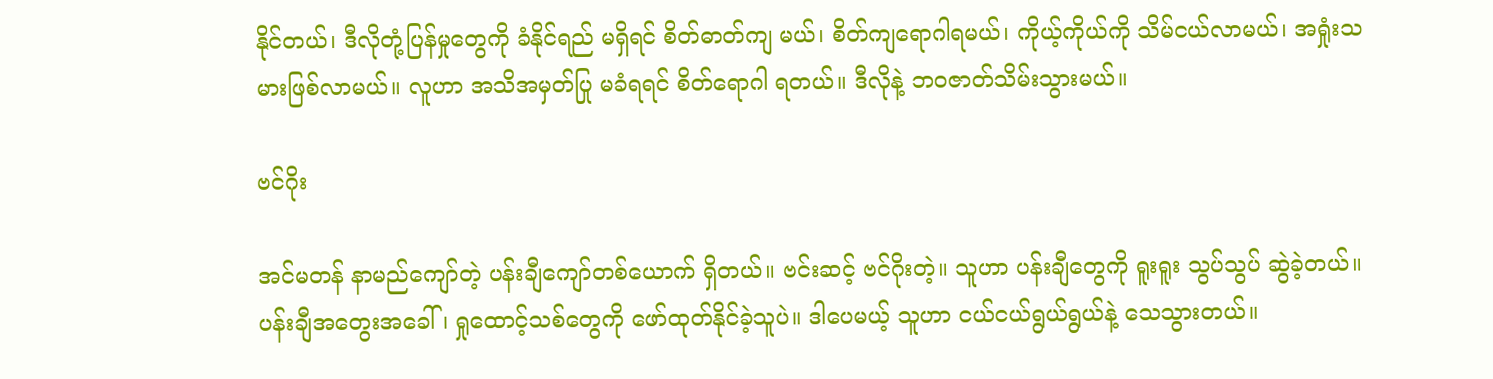နိုင်တယ်၊ ဒီလိုတုံ့ပြန်မှုတွေကို ခံနိုင်ရည် မရှိရင် စိတ်ဓာတ်ကျ မယ်၊ စိတ်ကျရောဂါရမယ်၊ ကိုယ့်ကိုယ်ကို သိမ်ငယ်လာမယ်၊ အရှုံးသမားဖြစ်လာမယ်။ လူဟာ အသိအမှတ်ပြု မခံရရင် စိတ်ရောဂါ ရတယ်။ ဒီလိုနဲ့ ဘဝဇာတ်သိမ်းသွားမယ်။

ဗင်ဂိုး

အင်မတန် နာမည်ကျော်တဲ့ ပန်းချီကျော်တစ်ယောက် ရှိတယ်။ ဗင်းဆင့် ဗင်ဂိုးတဲ့။ သူဟာ ပန်းချီတွေကို ရူးရူး သွပ်သွပ် ဆွဲခဲ့တယ်။ ပန်းချီအတွေးအခေါ်၊ ရှုထောင့်သစ်တွေကို ဖော်ထုတ်နိုင်ခဲ့သူပဲ။ ဒါပေမယ့် သူဟာ ငယ်ငယ်ရွယ်ရွယ်နဲ့ သေသွားတယ်။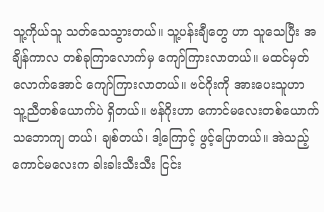သူ့ကိုယ်သူ သတ်သေသွားတယ်။ သူ့ပန်းချီတွေ ဟာ သူသေပြီး အချိန်ကာလ တစ်ခုကြာလောက်မှ ကျော်ကြားလာတယ်။ မထင်မှတ်လောက်အောင် ကျော်ကြားလာတယ်။ ဗင်ဂိုးကို အားပေးသူဟာ သူ့ညီတစ်ယောက်ပဲ ရှိတယ်။ ဗန်ဂိုးဟာ ကောင်မလေးတစ်ယောက် သဘောကျ တယ်၊ ချစ်တယ်၊ ဒါ့ကြောင့် ဖွင့်ပြောတယ်။ အဲသည့်ကောင်မလေးက ခါးခါးသီးသီး ငြင်း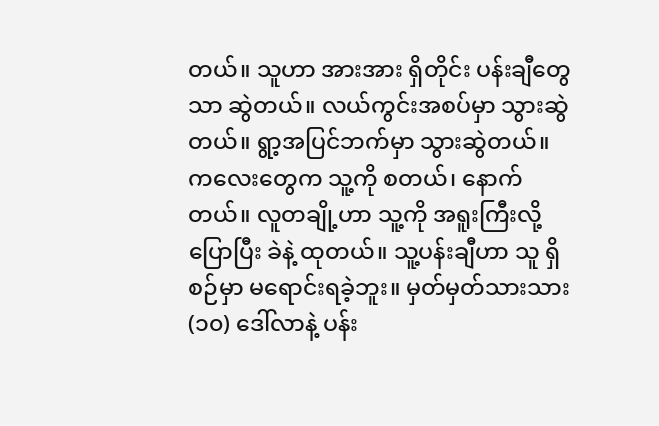တယ်။ သူဟာ အားအား ရှိတိုင်း ပန်းချီတွေသာ ဆွဲတယ်။ လယ်ကွင်းအစပ်မှာ သွားဆွဲတယ်။ ရွာ့အပြင်ဘက်မှာ သွားဆွဲတယ်။ ကလေးတွေက သူ့ကို စတယ်၊ နောက်တယ်။ လူတချို့ဟာ သူ့ကို အရူးကြီးလို့ပြောပြီး ခဲနဲ့ ထုတယ်။ သူ့ပန်းချီဟာ သူ ရှိစဉ်မှာ မရောင်းရခဲ့ဘူး။ မှတ်မှတ်သားသား (၁၀) ဒေါ်လာနဲ့ ပန်း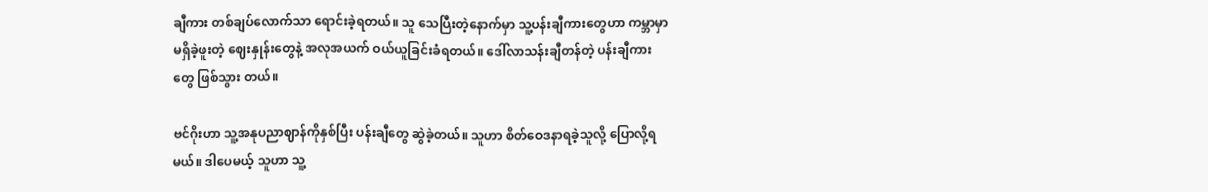ချီကား တစ်ချပ်လောက်သာ ရောင်းခဲ့ရတယ်။ သူ သေပြီးတဲ့နောက်မှာ သူ့ပန်းချီကားတွေဟာ ကမ္ဘာမှာ မရှိခဲ့ဖူးတဲ့ ဈေးနှုန်းတွေနဲ့ အလုအယက် ဝယ်ယူခြင်းခံရတယ်။ ဒေါ်လာသန်းချီတန်တဲ့ ပန်းချီကားတွေ ဖြစ်သွား တယ်။

ဗင်ဂိုးဟာ သူ့အနုပညာဈာန်ကိုနှစ်ပြီး ပန်းချီတွေ ဆွဲခဲ့တယ်။ သူဟာ စိတ်ဝေဒနာရခဲ့သူလို့ ပြောလို့ရမယ်။ ဒါပေမယ့် သူဟာ သူ့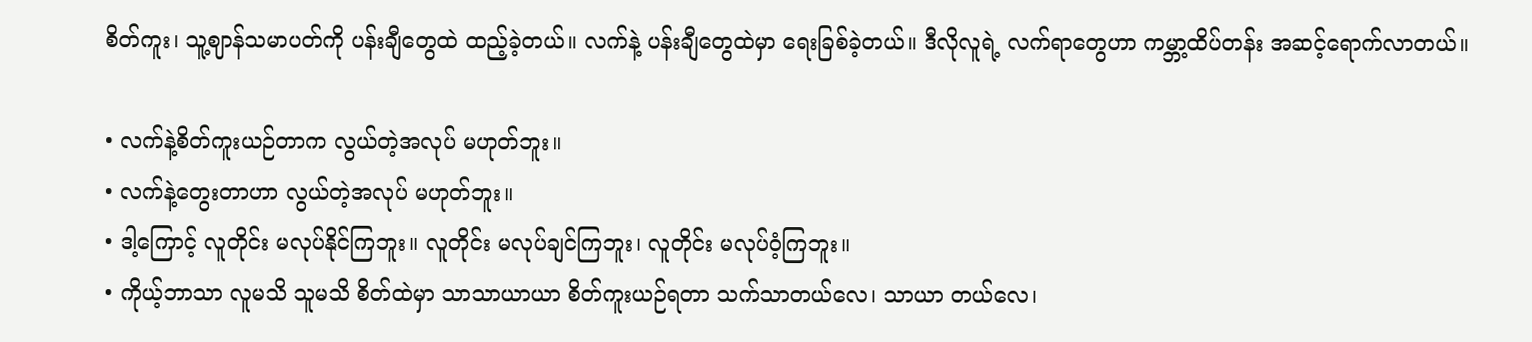စိတ်ကူး၊ သူ့ဈာန်သမာပတ်ကို ပန်းချီတွေထဲ ထည့်ခဲ့တယ်။ လက်နဲ့ ပန်းချီတွေထဲမှာ ရေးခြစ်ခဲ့တယ်။ ဒီလိုလူရဲ့ လက်ရာတွေဟာ ကမ္ဘာ့ထိပ်တန်း အဆင့်ရောက်လာတယ်။

• လက်နဲ့စိတ်ကူးယဉ်တာက လွယ်တဲ့အလုပ် မဟုတ်ဘူး။
• လက်နဲ့တွေးတာဟာ လွယ်တဲ့အလုပ် မဟုတ်ဘူး။
• ဒါ့ကြောင့် လူတိုင်း မလုပ်နိုင်ကြဘူး။ လူတိုင်း မလုပ်ချင်ကြဘူး၊ လူတိုင်း မလုပ်ဝံ့ကြဘူး။
• ကိုယ့်ဘာသာ လူမသိ သူမသိ စိတ်ထဲမှာ သာသာယာယာ စိတ်ကူးယဉ်ရတာ သက်သာတယ်လေ၊ သာယာ တယ်လေ၊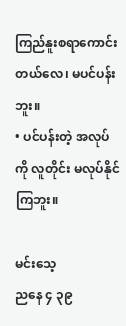ကြည်နူးစရာကောင်းတယ်လေ၊ မပင်ပန်းဘူး။
• ပင်ပန်းတဲ့ အလုပ်ကို လူတိုင်း မလုပ်နိုင်ကြဘူး။

မင်းသေ့
ညနေ ၄ ၃၉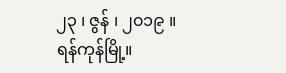၂၃ ၊ ဇွန် ၊ ၂၀၁၉ ။
ရန်ကုန်မြို့။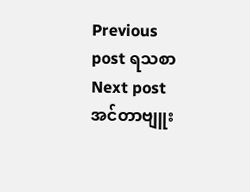Previous post ရသစာ
Next post အင်တာဗျူး